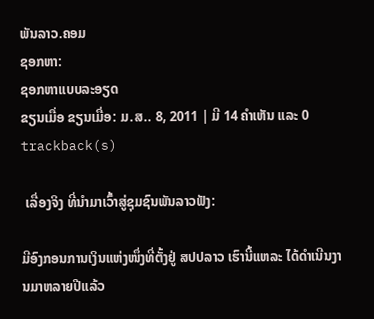ພັນລາວ.ຄອມ
ຊອກຫາ:
ຊອກຫາແບບລະອຽດ
ຂຽນເມື່ອ ຂຽນເມື່ອ: ມ.ສ.. 8, 2011 | ມີ 14 ຄຳເຫັນ ແລະ 0 trackback(s)

 ເລື່ອງຈິງ ທີ່ນຳມາເວົ້າສູ່ຊຸມຊົນພັນລາວຟັງ:

ມີອົງກອນການເງິນແຫ່ງໜຶ່ງທີ່ຕັ້ງຢູ່ ສປປລາວ ເຮົານີ້ແຫລະ ໄດ້ດຳເນີນງານມາຫລາຍປີແລ້ວ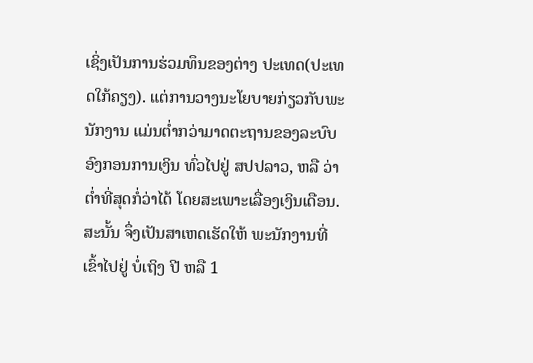ເຊິ່ງເປັນການຮ່ວມທຶນຂອງຕ່າງ ປະເທດ(ປະເທດໃກ້ຄຽງ). ແຕ່ການວາງນະໂຍບາຍກ່ຽວກັບພະນັກງານ ແມ່ນຕ່ຳກວ່າມາດຕະຖານຂອງລະບົບອົງກອນການເງິນ ທົ່ວໄປຢູ່ ສປປລາວ, ຫລື ວ່າຕ່ຳທີ່ສຸດກໍ່ວ່າໄດ້ ໂດຍສະເພາະເລື່ອງເງິນເດືອນ. ສະນັ້ນ ຈຶ່ງເປັນສາເຫດເຮັດໃຫ້ ພະນັກງານທີ່ເຂົ້າໄປຢູ່ ບໍ່ເຖິງ ປີ ຫລື 1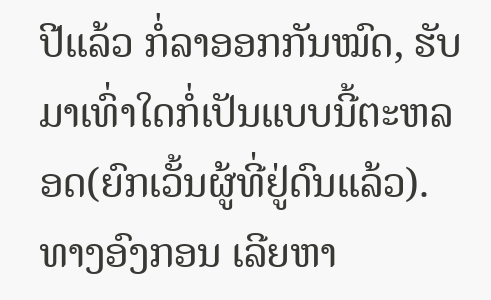ປີແລ້ວ ກໍ່ລາອອກກັນໝົດ, ຮັບມາເທົ່າໃດກໍ່ເປັນແບບນີ້ຕະຫລອດ(ຍົກເວັ້ນຜູ້ທີ່ຢູ່ດົນແລ້ວ). ທາງອົງກອນ ເລີຍຫາ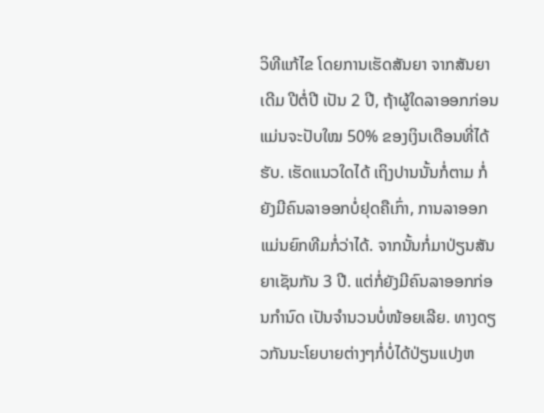ວິທີແກ້ໄຂ ໂດຍການເຮັດສັນຍາ ຈາກສັນຍາເດີມ ປີຕໍ່ປີ ເປັນ 2 ປີ, ຖ້າຜູ້ໃດລາອອກກ່ອນແມ່ນຈະປັບໃໝ 50% ຂອງເງິນເດືອນທີ່ໄດ້ຮັບ. ເຮັດແນວໃດໄດ້ ເຖິງປານນັ້ນກໍ່ຕາມ ກໍ່ຍັງມີຄົນລາອອກບໍ່ຢຸດຄືເກົ່າ, ການລາອອກ ແມ່ນຍົກທີມກໍ່ວ່າໄດ້. ຈາກນັ້ນກໍ່ມາປ່ຽນສັນຍາເຊັນກັນ 3 ປີ. ແຕ່ກໍ່ຍັງມີຄົນລາອອກກ່ອນກຳນົດ ເປັນຈຳນວນບໍ່ໜ້ອຍເລີຍ. ທາງດຽວກັນນະໂຍບາຍຕ່າງໆກໍ່ບໍ່ໄດ້ປ່ຽນແປງຫ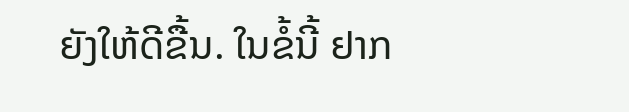ຍັງໃຫ້ດີຂື້ນ. ໃນຂໍ້ນີ້ ຢາກ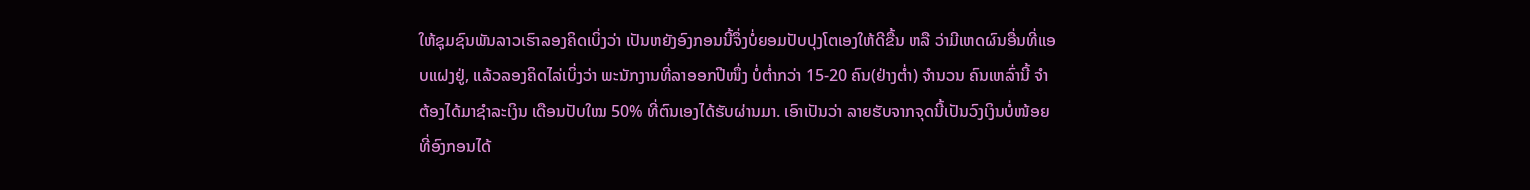ໃຫ້ຊຸມຊົນພັນລາວເຮົາລອງຄິດເບິ່ງວ່າ ເປັນຫຍັງອົງກອນນີ້ຈຶ່ງບໍ່ຍອມປັບປຸງໂຕເອງໃຫ້ດີຂື້ນ ຫລື ວ່າມີເຫດຜົນອື່ນທີ່ແອບແຝງຢູ່, ແລ້ວລອງຄິດໄລ່ເບິ່ງວ່າ ພະນັກງານທີ່ລາອອກປີໜຶ່ງ ບໍ່ຕ່ຳກວ່າ 15-20 ຄົນ(ຢ່າງຕ່ຳ) ຈຳນວນ ຄົນເຫລົ່ານີ້ ຈຳຕ້ອງໄດ້ມາຊຳລະເງິນ ເດືອນປັບໃໝ 50% ທີ່ຕົນເອງໄດ້ຮັບຜ່ານມາ. ເອົາເປັນວ່າ ລາຍຮັບຈາກຈຸດນີ້ເປັນວົງເງິນບໍ່ໜ້ອຍທີ່ອົງກອນໄດ້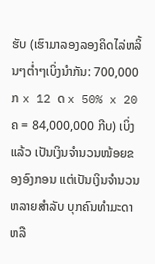ຮັບ (ເຮົາມາລອງລອງຄິດໄລ່ຫລິ້ນໆຕ່ຳໆເບິ່ງນຳກັນ: 700,000 ກ x 12 ດ x 50% x 20 ຄ = 84,000,000 ກີບ) ເບິ່ງແລ້ວ ເປັນເງິນຈຳນວນໜ້ອຍຂອງອົງກອນ ແຕ່ເປັນເງິນຈຳນວນຫລາຍສຳລັບ ບຸກຄົນທຳມະດາ ຫລື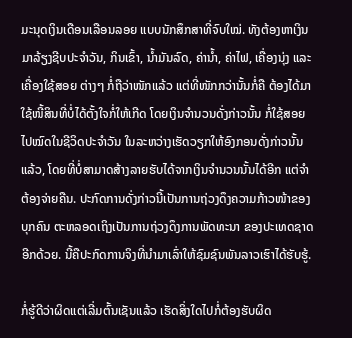ມະນຸດເງິນເດືອນເລືອນລອຍ ແບບນັກສຶກສາທີ່ຈົບໃໝ່. ທັງຕ້ອງຫາເງິນມາລ້ຽງຊີບປະຈຳວັນ, ກິນເຂົ້າ, ນ້ຳມັນລົດ, ຄ່ານ້ຳ, ຄ່າໄຟ, ເຄື່ອງນຸ່ງ ແລະ ເຄື່ອງໃຊ້ສອຍ ຕ່າງໆ ກໍ່ຖືວ່າໜັກແລ້ວ ແຕ່ທີ່ໜັກກວ່ານັ້ນກໍ່ຄື ຕ້ອງໄດ້ມາໃຊ້ໜີ້ສິນທີ່ບໍ່ໄດ້ຕັ້ງໃຈກໍ່ໃຫ້ເກີດ ໂດຍເງິນຈຳນວນດັ່ງກ່າວນັ້ນ ກໍ່ໃຊ້ສອຍ ໄປໝົດໃນຊີວິດປະຈຳວັນ ໃນລະຫວ່າງເຮັດວຽກໃຫ້ອົງກອນດັ່ງກ່າວນັ້ນແລ້ວ, ໂດຍທີ່ບໍ່ສາມາດສ້າງລາຍຮັບໄດ້ຈາກເງິນຈຳນວນນັ້ນໄດ້ອີກ ແຕ່ຈຳຕ້ອງຈ່າຍຄືນ. ປະກົດການດັ່ງກ່າວນີ້ເປັນການຖ່ວງດຶງຄວາມກ້າວໜ້າຂອງບຸກຄົນ ຕະຫລອດເຖິງເປັນການຖ່ວງດຶງການພັດທະນາ ຂອງປະເທດຊາດອີກດ້ວຍ. ນີ້ຄືປະກົດການຈິງທີ່ນຳມາເລົ່າໃຫ້ຊົມຊົນພັນລາວເຮົາໄດ້ຮັບຮູ້.

ກໍ່ຮູ້ດີວ່າຜິດແຕ່ເລີ່ມຕົ້ນເຊັນແລ້ວ ເຮັດສິ່ງໃດໄປກໍ່ຕ້ອງຮັບຜິດ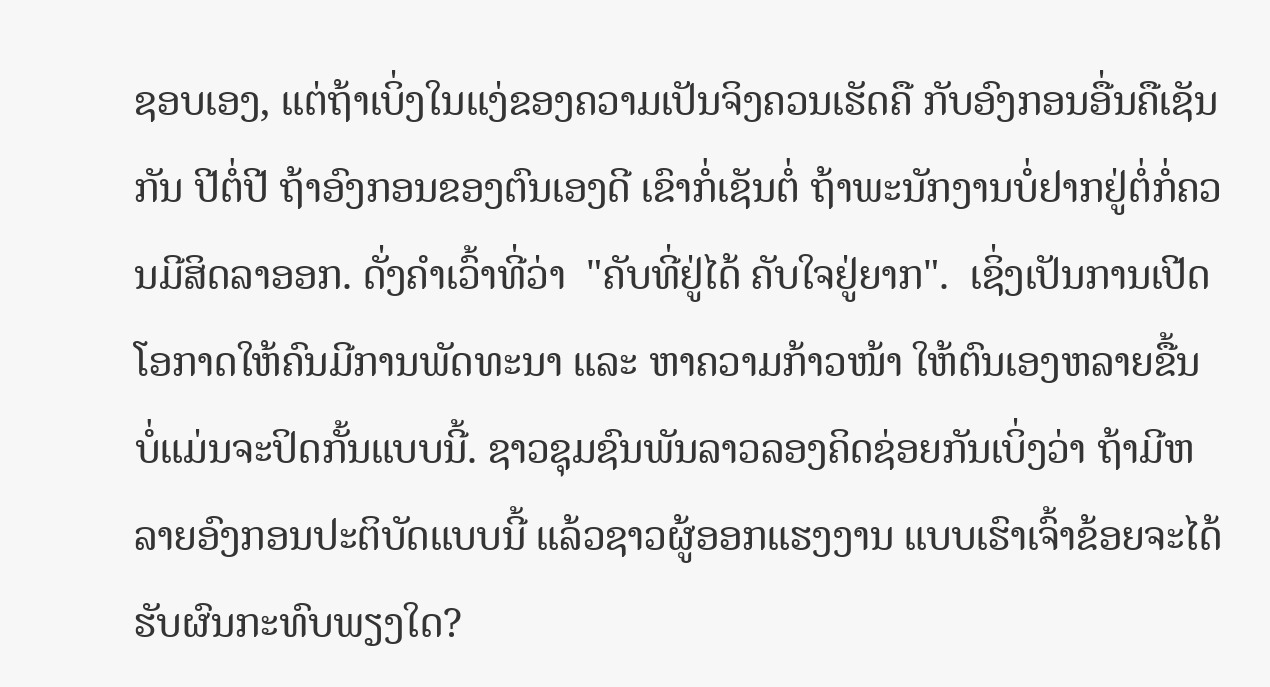ຊອບເອງ, ແຕ່ຖ້າເບິ່ງໃນແງ່ຂອງຄວາມເປັນຈິງຄວນເຮັດຄື ກັບອົງກອນອື່ນຄືເຊັນກັນ ປີຕໍ່ປີ ຖ້າອົງກອນຂອງຕົນເອງດີ ເຂົາກໍ່ເຊັນຕໍ່ ຖ້າພະນັກງານບໍ່ຢາກຢູ່ຕໍ່ກໍ່ຄວນມີສິດລາອອກ. ດັ່ງຄຳເວົ້າທີ່ວ່າ  "ຄັບທີ່ຢູ່ໄດ້ ຄັບໃຈຢູ່ຍາກ".  ເຊິ່ງເປັນການເປີດໂອກາດໃຫ້ຄົນມີການພັດທະນາ ແລະ ຫາຄວາມກ້າວໜ້າ ໃຫ້ຕົນເອງຫລາຍຂື້ນ ບໍ່ແມ່ນຈະປິດກັ້ນແບບນີ້. ຊາວຊຸມຊົນພັນລາວລອງຄິດຊ່ອຍກັນເບິ່ງວ່າ ຖ້າມີຫລາຍອົງກອນປະຕິບັດແບບນີ້ ແລ້ວຊາວຜູ້ອອກແຮງງານ ແບບເຮົາເຈົ້າຂ້ອຍຈະໄດ້ຮັບຜົນກະທົບພຽງໃດ?